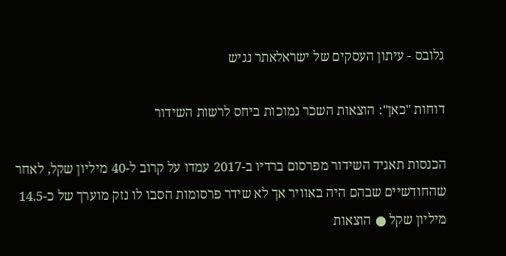גלובס - עיתון העסקים של ישראלאתר נגיש

דוחות "כאן": הוצאות השכר נמוכות ביחס לרשות השידור

הכנסות תאגיד השידור מפרסום ברדיו ב-2017 עמדו על קרוב ל-40 מיליון שקל, לאחר שהחודשיים שבהם היה באוויר אך לא שידר פרסומות הסבו לו נזק מוערך של כ-14.5 מיליון שקל ● הוצאות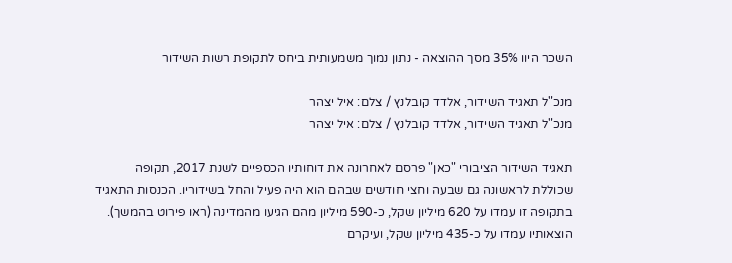השכר היוו 35% מסך ההוצאה - נתון נמוך משמעותית ביחס לתקופת רשות השידור

מנכ"ל תאגיד השידור, אלדד קובלנץ / צלם: איל יצהר
מנכ"ל תאגיד השידור, אלדד קובלנץ / צלם: איל יצהר

תאגיד השידור הציבורי "כאן" פרסם לאחרונה את דוחותיו הכספיים לשנת 2017, תקופה שכוללת לראשונה גם שבעה וחצי חודשים שבהם הוא היה פעיל והחל בשידוריו. הכנסות התאגיד בתקופה זו עמדו על 620 מיליון שקל, כ-590 מיליון מהם הגיעו מהמדינה (ראו פירוט בהמשך). הוצאותיו עמדו על כ-435 מיליון שקל, ועיקרם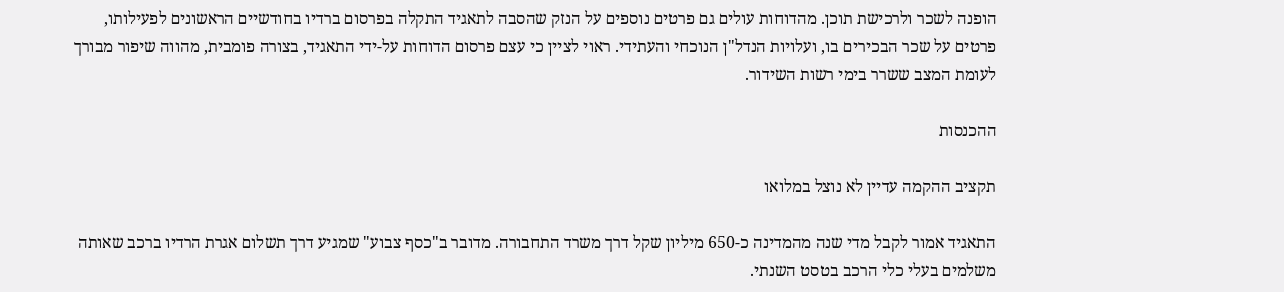הופנה לשכר ולרכישת תוכן. מהדוחות עולים גם פרטים נוספים על הנזק שהסבה לתאגיד התקלה בפרסום ברדיו בחודשיים הראשונים לפעילותו, פרטים על שכר הבכירים בו, ועלויות הנדל"ן הנוכחי והעתידי. ראוי לציין כי עצם פרסום הדוחות על-ידי התאגיד, בצורה פומבית, מהווה שיפור מבורך לעומת המצב ששרר בימי רשות השידור.

ההכנסות

תקציב ההקמה עדיין לא נוצל במלואו

התאגיד אמור לקבל מדי שנה מהמדינה כ-650 מיליון שקל דרך משרד התחבורה. מדובר ב"כסף צבוע" שמגיע דרך תשלום אגרת הרדיו ברכב שאותה משלמים בעלי כלי הרכב בטסט השנתי.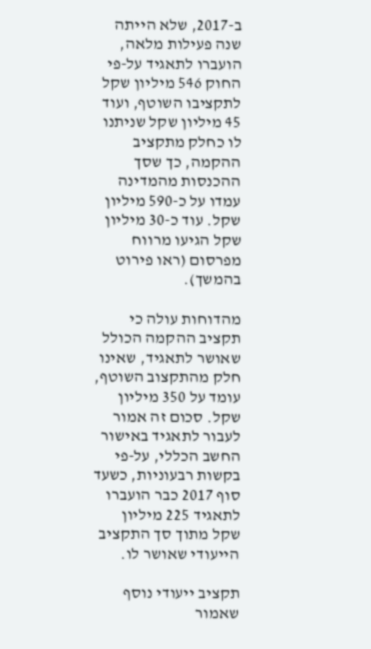ב-2017, שלא הייתה שנה פעילות מלאה, הועברו לתאגיד על-פי החוק 546 מיליון שקל לתקציבו השוטף, ועוד 45 מיליון שקל שניתנו לו כחלק מתקציב ההקמה, כך שסך ההכנסות מהמדינה עמדו על כ-590 מיליון שקל. עוד כ-30 מיליון שקל הגיעו מרווח מפרסום (ראו פירוט בהמשך).

מהדוחות עולה כי תקציב ההקמה הכולל שאושר לתאגיד, שאינו חלק מהתקצוב השוטף, עומד על 350 מיליון שקל. סכום זה אמור לעבור לתאגיד באישור החשב הכללי, על-פי בקשות רבעוניות, כשעד סוף 2017 כבר הועברו לתאגיד 225 מיליון שקל מתוך סך התקציב הייעודי שאושר לו.

תקציב ייעודי נוסף שאמור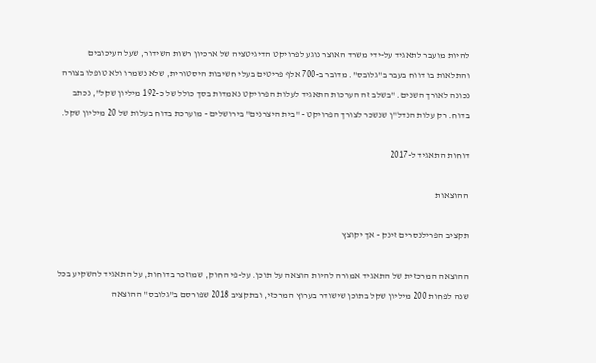להיות מועבר לתאגיד על-ידי משרד האוצר נוגע לפרויקט הדיגיטציה של ארכיון רשות השידור, שעל העיכובים והתלאות בו דווח בעבר ב"גלובס". מדובר ב-700 אלף פריטים בעלי חשיבות היסטורית, שלא נשמרו ולא טופלו בצורה נכונה לאורך השנים. "בשלב זה הערכות התאגיד לעלות הפרויקט נאמדות בסך כולל של כ-192 מיליון שקל", נכתב בדוח. רק עלות הנדל"ן שנשכר לצורך הפרויקט - "בית היצרנים" בירושלים - מוערכת בדוח בעלות של 20 מיליון שקל.

דוחות התאגיד ל-2017

ההוצאות

תקציב הפרילנסרים זינק - אך יקוצץ

ההוצאה המרכזית של התאגיד אמורה להיות הוצאה על תוכן. על-פי החוק, שמוזכר בדוחות, על התאגיד להשקיע בכל שנה לפחות 200 מיליון שקל בתוכן שישודר בערוץ המרכזי, ובתקציב 2018 שפורסם ב"גלובס" ההוצאה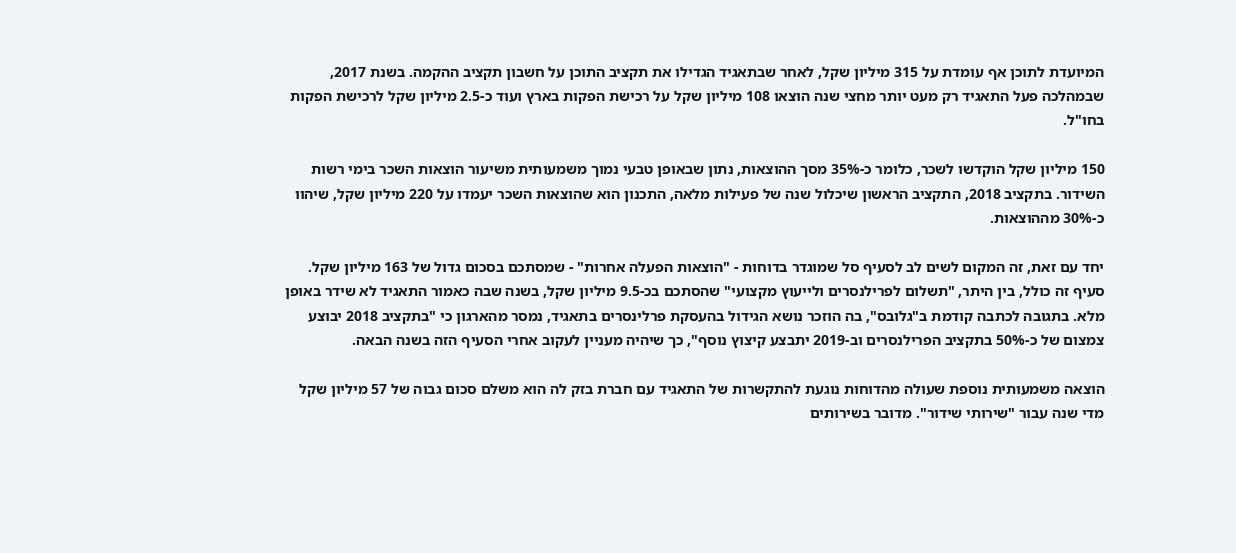המיועדת לתוכן אף עומדת על 315 מיליון שקל, לאחר שבתאגיד הגדילו את תקציב התוכן על חשבון תקציב ההקמה. בשנת 2017, שבמהלכה פעל התאגיד רק מעט יותר מחצי שנה הוצאו 108 מיליון שקל על רכישת הפקות בארץ ועוד כ-2.5 מיליון שקל לרכישת הפקות בחו"ל.

150 מיליון שקל הוקדשו לשכר, כלומר כ-35% מסך ההוצאות, נתון שבאופן טבעי נמוך משמעותית משיעור הוצאות השכר בימי רשות השידור. בתקציב 2018, התקציב הראשון שיכלול שנה של פעילות מלאה, התכנון הוא שהוצאות השכר יעמדו על 220 מיליון שקל, שיהוו כ-30% מההוצאות.

יחד עם זאת, זה המקום לשים לב לסעיף סל שמוגדר בדוחות - "הוצאות הפעלה אחרות" - שמסתכם בסכום גדול של 163 מיליון שקל. סעיף זה כולל, בין היתר, "תשלום לפרילנסרים ולייעוץ מקצועי" שהסתכם בכ-9.5 מיליון שקל, בשנה שבה כאמור התאגיד לא שידר באופן מלא. בתגובה לכתבה קודמת ב"גלובס", בה הוזכר נושא הגידול בהעסקת פרלינסרים בתאגיד, נמסר מהארגון כי "בתקציב 2018 יבוצע צמצום של כ-50% בתקציב הפרילנסרים וב-2019 יתבצע קיצוץ נוסף", כך שיהיה מעניין לעקוב אחרי הסעיף הזה בשנה הבאה.

הוצאה משמעותית נוספת שעולה מהדוחות נוגעת להתקשרות של התאגיד עם חברת בזק לה הוא משלם סכום גבוה של 57 מיליון שקל מדי שנה עבור "שירותי שידור". מדובר בשירותים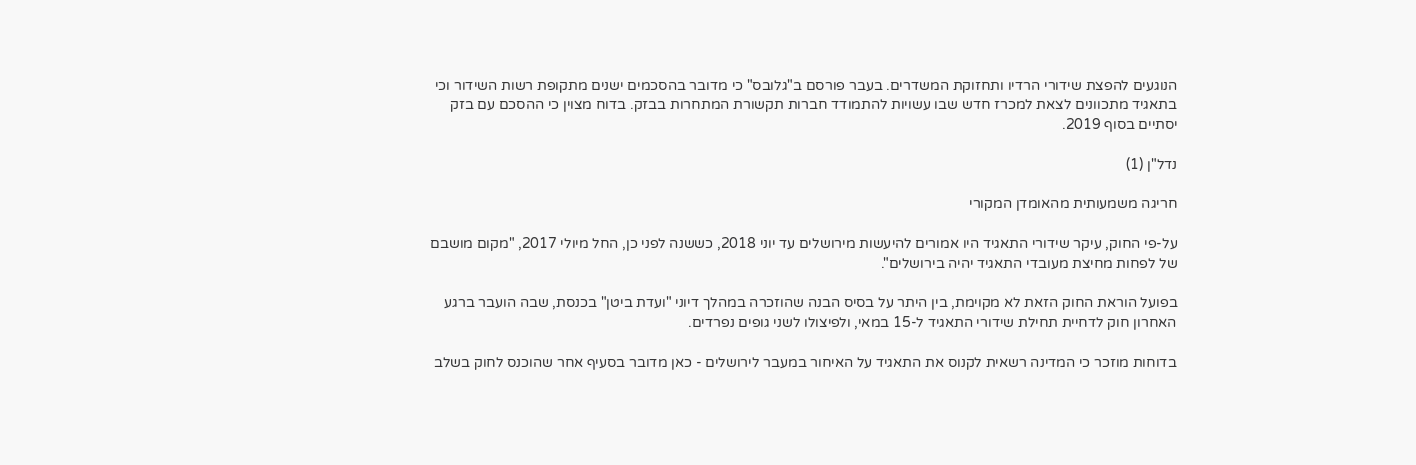הנוגעים להפצת שידורי הרדיו ותחזוקת המשדרים. בעבר פורסם ב"גלובס" כי מדובר בהסכמים ישנים מתקופת רשות השידור וכי בתאגיד מתכוונים לצאת למכרז חדש שבו עשויות להתמודד חברות תקשורת המתחרות בבזק. בדוח מצוין כי ההסכם עם בזק יסתיים בסוף 2019.

נדל"ן (1)

חריגה משמעותית מהאומדן המקורי

על-פי החוק, עיקר שידורי התאגיד היו אמורים להיעשות מירושלים עד יוני 2018, כששנה לפני כן, החל מיולי 2017, "מקום מושבם של לפחות מחיצת מעובדי התאגיד יהיה בירושלים".

בפועל הוראת החוק הזאת לא מקוימת, בין היתר על בסיס הבנה שהוזכרה במהלך דיוני "ועדת ביטן" בכנסת, שבה הועבר ברגע האחרון חוק לדחיית תחילת שידורי התאגיד ל-15 במאי, ולפיצולו לשני גופים נפרדים.

בדוחות מוזכר כי המדינה רשאית לקנוס את התאגיד על האיחור במעבר לירושלים - כאן מדובר בסעיף אחר שהוכנס לחוק בשלב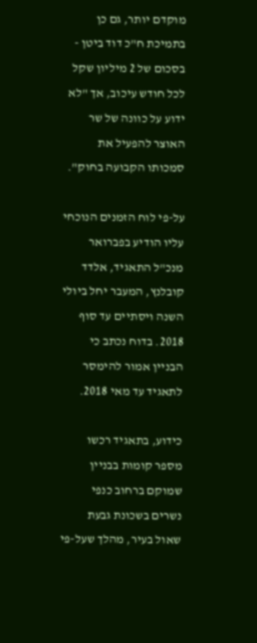מוקדם יותר, גם כן בתמיכת ח"כ דוד ביטן - בסכום של 2 מיליון שקל לכל חודש עיכוב, אך "לא ידוע על כוונה של שר האוצר להפעיל את סמכותו הקבועה בחוק".

על-פי לוח הזמנים הנוכחי עליו הודיע בפברואר מנכ"ל התאגיד, אלדד קובלנץ, המעבר יחל ביולי השנה ויסתיים עד סוף 2018. בדוח נכתב כי הבניין אמור להימסר לתאגיד עד מאי 2018.

כידוע, בתאגיד רכשו מספר קומות בבניין שמוקם ברחוב כנפי נשרים בשכונת גבעת שאול בעיר, מהלך שעל-פי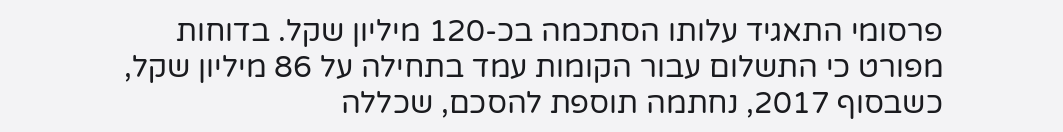פרסומי התאגיד עלותו הסתכמה בכ-120 מיליון שקל. בדוחות מפורט כי התשלום עבור הקומות עמד בתחילה על 86 מיליון שקל, כשבסוף 2017, נחתמה תוספת להסכם, שכללה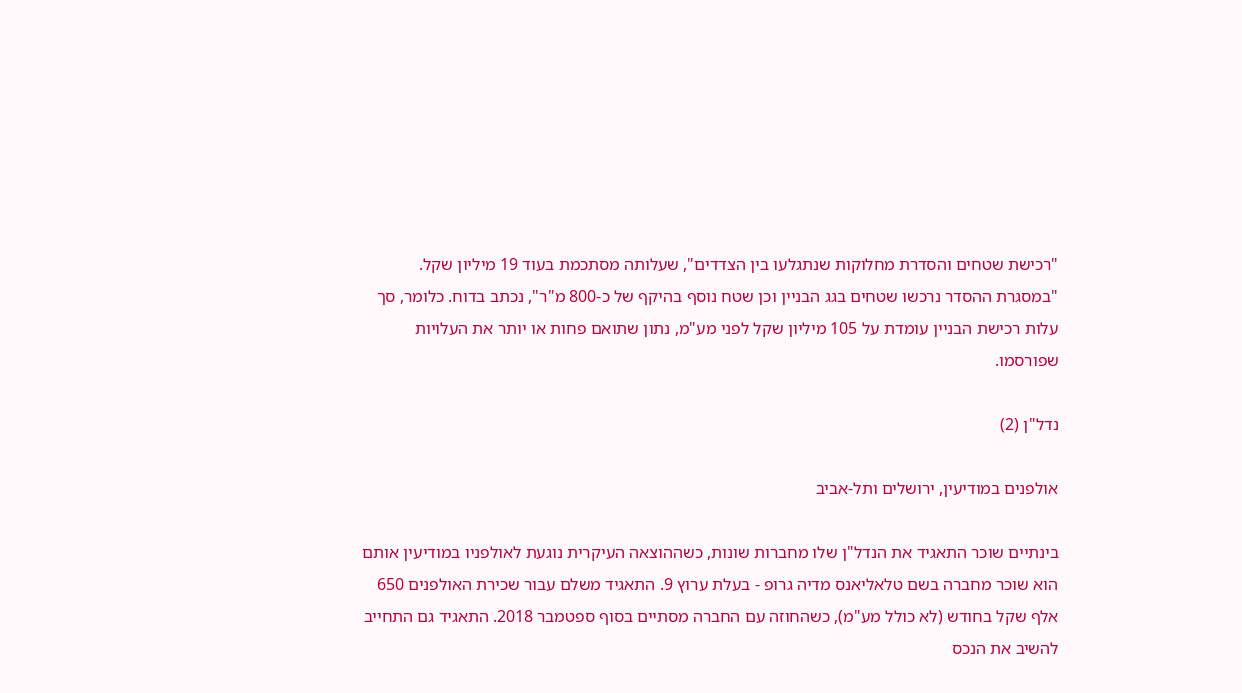"רכישת שטחים והסדרת מחלוקות שנתגלעו בין הצדדים", שעלותה מסתכמת בעוד 19 מיליון שקל. "במסגרת ההסדר נרכשו שטחים בגג הבניין וכן שטח נוסף בהיקף של כ-800 מ"ר", נכתב בדוח. כלומר, סך עלות רכישת הבניין עומדת על 105 מיליון שקל לפני מע"מ, נתון שתואם פחות או יותר את העלויות שפורסמו.

נדל"ן (2)

אולפנים במודיעין, ירושלים ותל-אביב

בינתיים שוכר התאגיד את הנדל"ן שלו מחברות שונות, כשההוצאה העיקרית נוגעת לאולפניו במודיעין אותם הוא שוכר מחברה בשם טלאליאנס מדיה גרופ - בעלת ערוץ 9. התאגיד משלם עבור שכירת האולפנים 650 אלף שקל בחודש (לא כולל מע"מ), כשהחוזה עם החברה מסתיים בסוף ספטמבר 2018. התאגיד גם התחייב להשיב את הנכס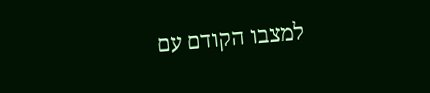למצבו הקודם עם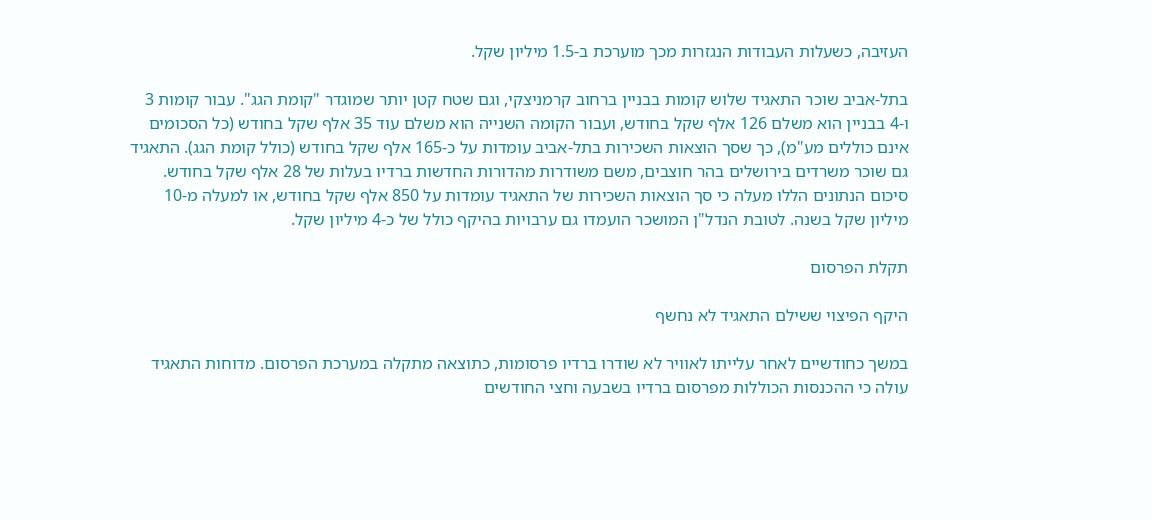העזיבה, כשעלות העבודות הנגזרות מכך מוערכת ב-1.5 מיליון שקל.

בתל-אביב שוכר התאגיד שלוש קומות בבניין ברחוב קרמניצקי, וגם שטח קטן יותר שמוגדר "קומת הגג". עבור קומות 3 ו-4 בבניין הוא משלם 126 אלף שקל בחודש, ועבור הקומה השנייה הוא משלם עוד 35 אלף שקל בחודש (כל הסכומים אינם כוללים מע"מ), כך שסך הוצאות השכירות בתל-אביב עומדות על כ-165 אלף שקל בחודש (כולל קומת הגג). התאגיד גם שוכר משרדים בירושלים בהר חוצבים, משם משודרות מהדורות החדשות ברדיו בעלות של 28 אלף שקל בחודש. סיכום הנתונים הללו מעלה כי סך הוצאות השכירות של התאגיד עומדות על 850 אלף שקל בחודש, או למעלה מ-10 מיליון שקל בשנה. לטובת הנדל"ן המושכר הועמדו גם ערבויות בהיקף כולל של כ-4 מיליון שקל.

תקלת הפרסום

היקף הפיצוי ששילם התאגיד לא נחשף

במשך כחודשיים לאחר עלייתו לאוויר לא שודרו ברדיו פרסומות, כתוצאה מתקלה במערכת הפרסום. מדוחות התאגיד עולה כי ההכנסות הכוללות מפרסום ברדיו בשבעה וחצי החודשים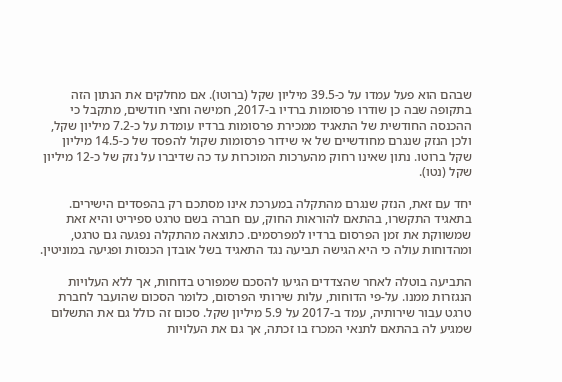שבהם הוא פעל עמדו על כ-39.5 מיליון שקל (ברוטו). אם מחלקים את הנתון הזה בתקופה שבה כן שודרו פרסומות ברדיו ב-2017, חמישה וחצי חודשים, מתקבל כי ההכנסה החודשית של התאגיד ממכירת פרסומות ברדיו עומדת על כ-7.2 מיליון שקל, ולכן הנזק שנגרם מחודשיים של אי שידור פרסומות שקול להפסד של כ-14.5 מיליון שקל ברוטו. נתון שאינו רחוק מהערכות המוכרות עד כה שדיברו על נזק של כ-12 מיליון שקל (נטו).

יחד עם זאת, הנזק שנגרם מהתקלה במערכת אינו מסתכם רק בהפסדים הישירים. בתאגיד התקשרו, בהתאם להוראות החוק, עם חברה בשם טרגט ספיריט והיא זאת שמשווקת את זמן הפרסום ברדיו למפרסמים. כתוצאה מהתקלה נפגעה גם טרגט, ומהדוחות עולה כי היא הגישה תביעה נגד התאגיד בשל אובדן הכנסות ופגיעה במוניטין.

התביעה בוטלה לאחר שהצדדים הגיעו להסכם שמפורט בדוחות, אך ללא העלויות הנגזרות ממנו. על-פי הדוחות, עלות שירותי הפרסום, כלומר הסכום שהועבר לחברת טרגט עבור שירותיה, עמד ב-2017 על 5.9 מיליון שקל. סכום זה כולל גם את התשלום שמגיע לה בהתאם לתנאי המכרז בו זכתה, אך גם את העלויות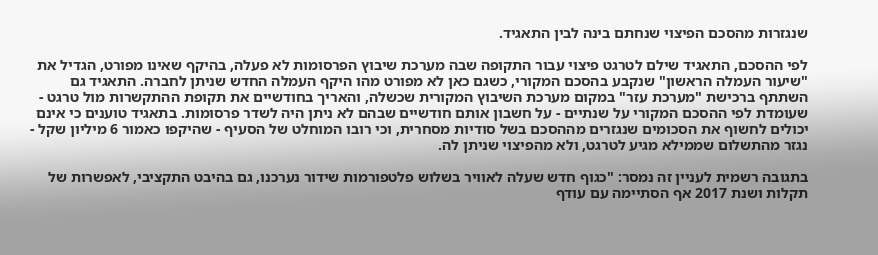שנגזרות מהסכם הפיצוי שנחתם בינה לבין התאגיד.

לפי ההסכם, התאגיד שילם לטרגט פיצוי עבור התקופה שבה מערכת שיבוץ הפרסומות לא פעלה, בהיקף שאינו מפורט, הגדיל את "שיעור העמלה הראשון" שנקבע בהסכם המקורי, כשגם כאן לא מפורט מהו היקף העמלה החדש שניתן לחברה. התאגיד גם השתתף ברכישת "מערכת עזר" במקום מערכת השיבוץ המקורית שכשלה, והאריך בחודשיים את תקופת ההתקשרות מול טרגט - שעומדת לפי ההסכם המקורי על שנתיים - על חשבון אותם חודשיים שבהם לא ניתן היה לשדר פרסומות. בתאגיד טוענים כי אינם יכולים לחשוף את הסכומים שנגזרים מההסכם בשל סודיות מסחרית, וכי רובו המוחלט של הסעיף - שהיקפו כאמור 6 מיליון שקל - נגזר מהתשלום שממילא מגיע לטרגט, ולא מהפיצוי שניתן לה.

בתגובה רשמית לעניין זה נמסר: "כגוף חדש שעלה לאוויר בשלוש פלטפורמות שידור נערכנו, גם בהיבט התקציבי, לאפשרות של תקלות ושנת 2017 אף הסתיימה עם עודף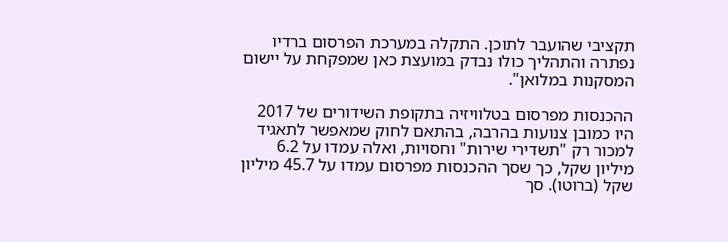תקציבי שהועבר לתוכן. התקלה במערכת הפרסום ברדיו נפתרה והתהליך כולו נבדק במועצת כאן שמפקחת על יישום המסקנות במלואן".

ההכנסות מפרסום בטלוויזיה בתקופת השידורים של 2017 היו כמובן צנועות בהרבה, בהתאם לחוק שמאפשר לתאגיד למכור רק "תשדירי שירות" וחסויות, ואלה עמדו על 6.2 מיליון שקל, כך שסך ההכנסות מפרסום עמדו על 45.7 מיליון שקל (ברוטו). סך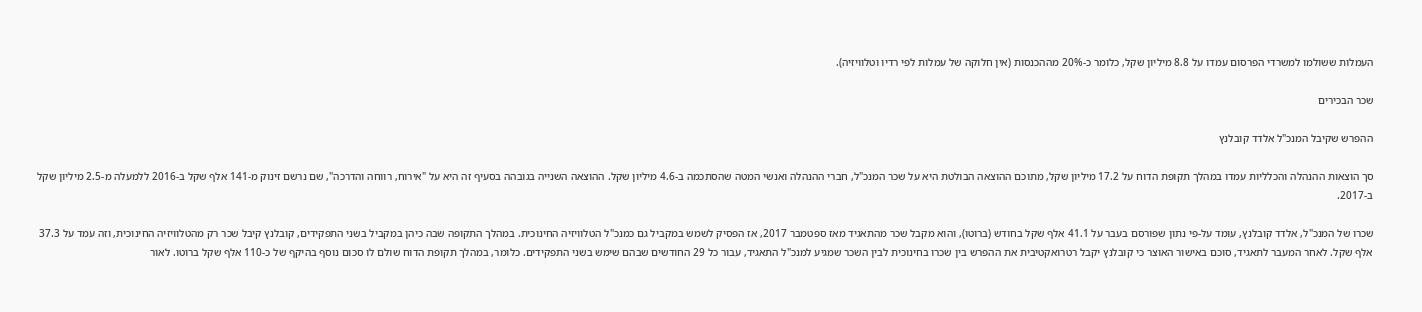העמלות ששולמו למשרדי הפרסום עמדו על 8.8 מיליון שקל, כלומר כ-20% מההכנסות (אין חלוקה של עמלות לפי רדיו וטלוויזיה).

שכר הבכירים

ההפרש שקיבל המנכ"ל אלדד קובלנץ

סך הוצאות ההנהלה והכלליות עמדו במהלך תקופת הדוח על 17.2 מיליון שקל, מתוכם ההוצאה הבולטת היא על שכר המנכ"ל, חברי ההנהלה ואנשי המטה שהסתכמה ב-4.6 מיליון שקל. ההוצאה השנייה בגובהה בסעיף זה היא על "אירוח, רווחה והדרכה", שם נרשם זינוק מ-141 אלף שקל ב-2016 ללמעלה מ-2.5 מיליון שקל ב-2017.

שכרו של המנכ"ל, אלדד קובלנץ, עומד על-פי נתון שפורסם בעבר על 41.1 אלף שקל בחודש (ברוטו), והוא מקבל שכר מהתאגיד מאז ספטמבר 2017, אז הפסיק לשמש במקביל גם כמנכ"ל הטלוויזיה החינוכית. במהלך התקופה שבה כיהן במקביל בשני התפקידים, קובלנץ קיבל שכר רק מהטלוויזיה החינוכית, וזה עמד על 37.3 אלף שקל. לאחר המעבר לתאגיד, סוכם באישור האוצר כי קובלנץ יקבל רטרואקטיבית את ההפרש בין שכרו בחינוכית לבין השכר שמגיע למנכ"ל התאגיד, עבור כל 29 החודשים שבהם שימש בשני התפקידים. כלומר, במהלך תקופת הדוח שולם לו סכום נוסף בהיקף של כ-110 אלף שקל ברוטו. לאור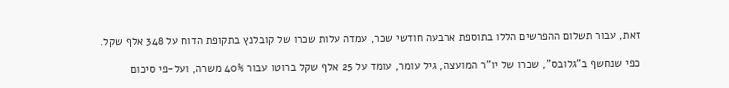זאת, עבור תשלום ההפרשים הללו בתוספת ארבעה חודשי שכר, עמדה עלות שכרו של קובלנץ בתקופת הדוח על 348 אלף שקל.

כפי שנחשף ב"גלובס", שכרו של יו"ר המועצה, גיל עומר, עומד על 25 אלף שקל ברוטו עבור 40% משרה, ועל-פי סיכום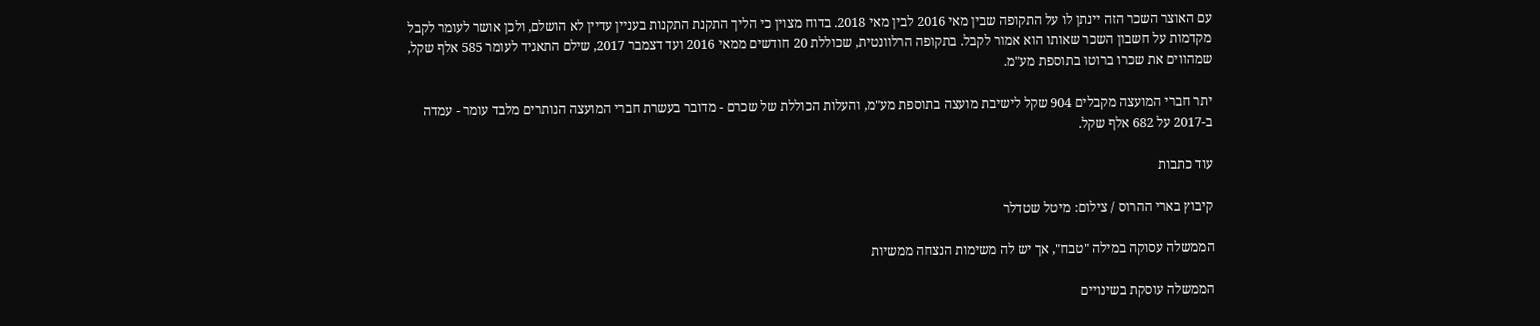עם האוצר השכר הזה יינתן לו על התקופה שבין מאי 2016 לבין מאי 2018. בדוח מצוין כי הליך התקנת התקנות בעניין עדיין לא הושלם, ולכן אושר לעומר לקבל מקדמות על חשבון השכר שאותו הוא אמור לקבל. בתקופה הרלוונטית, שכוללת 20 חודשים ממאי 2016 ועד דצמבר 2017, שילם התאגיד לעומר 585 אלף שקל, שמהווים את שכרו ברוטו בתוספת מע"מ.

יתר חברי המועצה מקבלים 904 שקל לישיבת מועצה בתוספת מע"מ, והעלות הכוללת של שכרם - מדובר בעשרת חברי המועצה הנותרים מלבד עומר - עמדה ב-2017 על 682 אלף שקל.

עוד כתבות

קיבוץ בארי ההרוס / צילום: מיטל שטדלר

הממשלה עסוקה במילה "טבח", אך יש לה משימות הנצחה ממשיות

הממשלה עוסקת בשינויים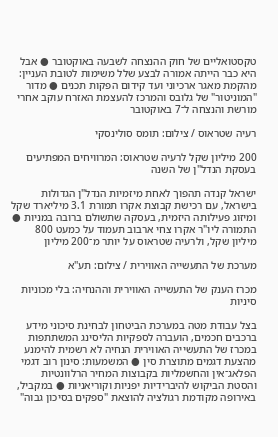טקסטואליים של חוק ההנצחה לשבעה באוקטובר ● אבל היא כבר הייתה אמורה לבצע שלל משימות לטובת העניין: מהקמת מאגר ארכיוני ועד קידום הפקות תכנים ● מדור "המוניטור" של גלובס והמרכז להעצמת האזרח עוקב אחרי מורשת והנצחה ל־7 באוקטובר

רעיה שטראוס / צילום: תומס סולינסקי

200 מיליון שקל לרעיה שטראוס: המרוויחים המפתיעים בעסקת הנדל"ן של השנה

ישראל קנדה תהפוך לאחת מיזמיות הנדל"ן הגדולות בישראל, עם רכישת קבוצת אקרו תמורת 3.1 מיליארד שקל ומיזוג פעילותה היזמית, בעסקה שתשולם ברובה במניות ● התמורה ליו"ר אקרו צחי ארבוב תעמוד על כמעט 800 מיליון שקל, ולרעיה שטראוס על יותר מ־200 מיליון

מערכת של התעשייה האווירית / צילום: תע''א

מכרז הענק של התעשייה האווירית וההנחיה: בלי מכוניות סיניות

בצל עבודת מטה במערכת הביטחון לבחינת סיכוני מידע ברכבים חכמים, הועברה לספקיות הליסינג המשתתפות במכרז של התעשייה האווירית הנחיה לא רשמית להימנע מהצעת דגמים מתוצרת סין ● המשמעות: סינון רוב דגמי הפלאג־אין והחשמליות בקבוצות המחיר הרלוונטיות והסטת הביקוש להיברידיות יפניות וקוריאניות ● במקביל, באירופה מקודמת רגולציה להוצאת "ספקים בסיכון גבוה"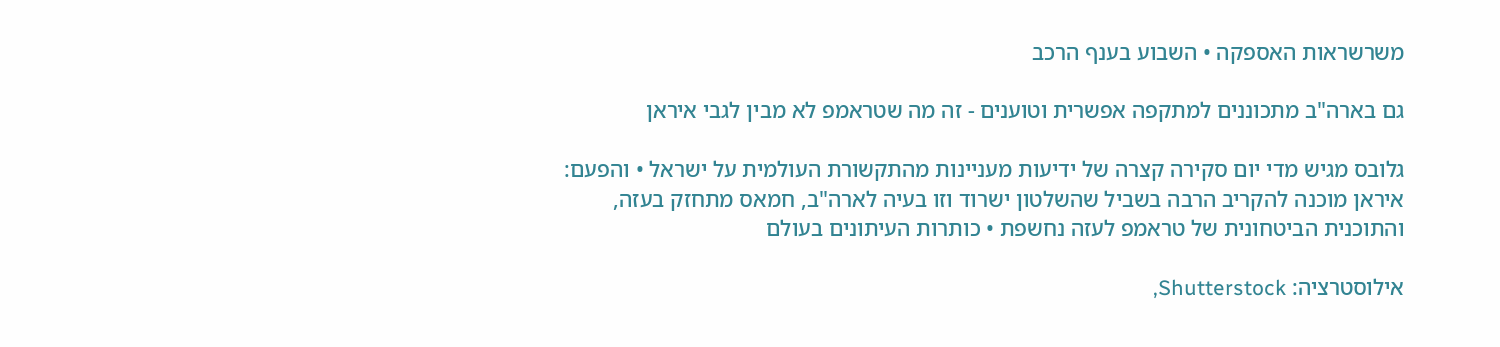משרשראות האספקה • השבוע בענף הרכב

גם בארה"ב מתכוננים למתקפה אפשרית וטוענים - זה מה שטראמפ לא מבין לגבי איראן

גלובס מגיש מדי יום סקירה קצרה של ידיעות מעניינות מהתקשורת העולמית על ישראל • והפעם: איראן מוכנה להקריב הרבה בשביל שהשלטון ישרוד וזו בעיה לארה"ב, חמאס מתחזק בעזה, והתוכנית הביטחונית של טראמפ לעזה נחשפת • כותרות העיתונים בעולם

אילוסטרציה: Shutterstock,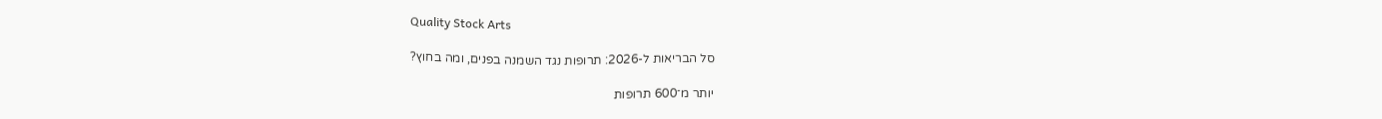Quality Stock Arts

סל הבריאות ל-2026: תרופות נגד השמנה בפנים, ומה בחוץ?

יותר מ־600 תרופות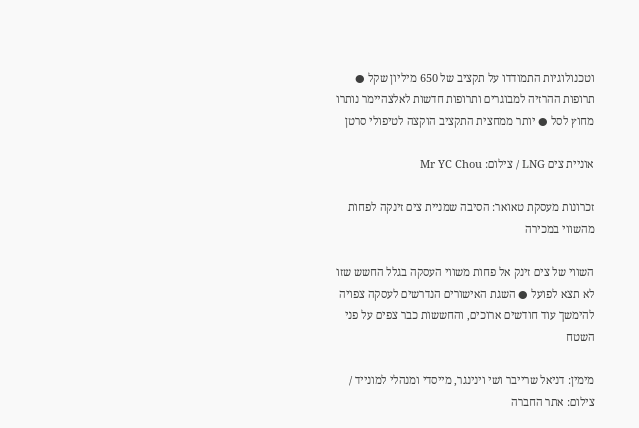וטכנולוגיות התמודדו על תקציב של 650 מיליון שקל ● תרופות ההרזיה למבוגרים ותרופות חדשות לאלצהיימר נותרו מחוץ לסל ● יותר ממחצית התקציב הוקצה לטיפולי סרטן

אוניית צים LNG / צילום: Mr YC Chou

זכרונות מעסקת טאואר: הסיבה שמניית צים זינקה לפחות מהשווי במכירה

השווי של צים זינק אל פחות משווי העסקה בגלל החשש שזו לא תצא לפועל ● השגת האישורים הנדרשים לעסקה צפויה להימשך עוד חודשים ארוכים, והחששות כבר צפים על פני השטח

מימין: דניאל שרייבר ושי וינינגר, מייסדי ומנהלי למונייד / צילום: אתר החברה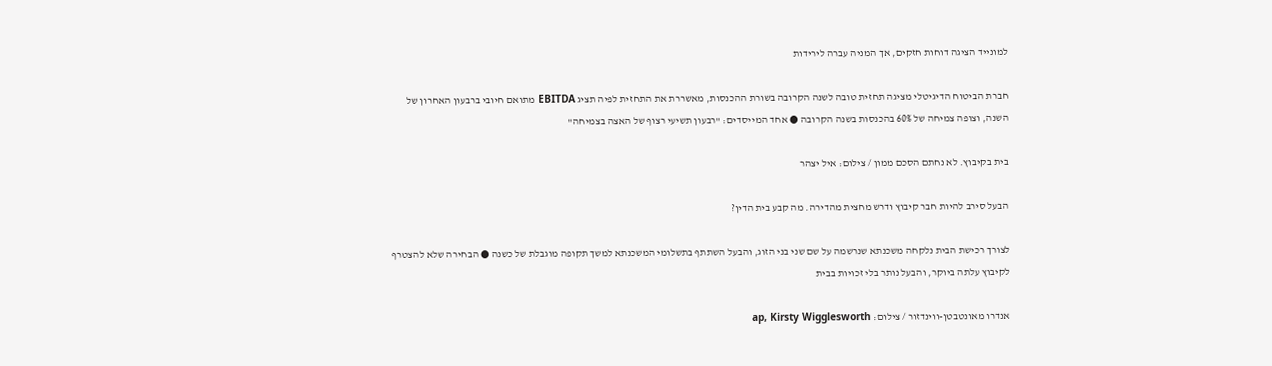למונייד הציגה דוחות חזקים, אך המניה עברה לירידות

חברת הביטוח הדיגיטלי מציגה תחזית טובה לשנה הקרובה בשורת ההכנסות, מאשררת את התחזית לפיה תציג EBITDA מתואם חיובי ברבעון האחרון של השנה, וצופה צמיחה של 60% בהכנסות בשנה הקרובה ● אחד המייסדים: "רבעון תשיעי רצוף של האצה בצמיחה"

בית בקיבוץ. לא נחתם הסכם ממון / צילום: איל יצהר

הבעל סירב להיות חבר קיבוץ ודרש מחצית מהדירה. מה קבע בית הדין?

לצורך רכישת הבית נלקחה משכנתא שנרשמה על שם שני בני הזוג, והבעל השתתף בתשלומי המשכנתא למשך תקופה מוגבלת של כשנה ● הבחירה שלא להצטרף לקיבוץ עלתה ביוקר, והבעל נותר בלי זכויות בבית

אנדרו מאונטבטן-ווינדזור / צילום: ap, Kirsty Wigglesworth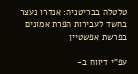טלטלה בבריטניה: אנדרו נעצר בחשד לעבירות הפרת אמונים בפרשת אפשטיין

עפ"י דיווח ב-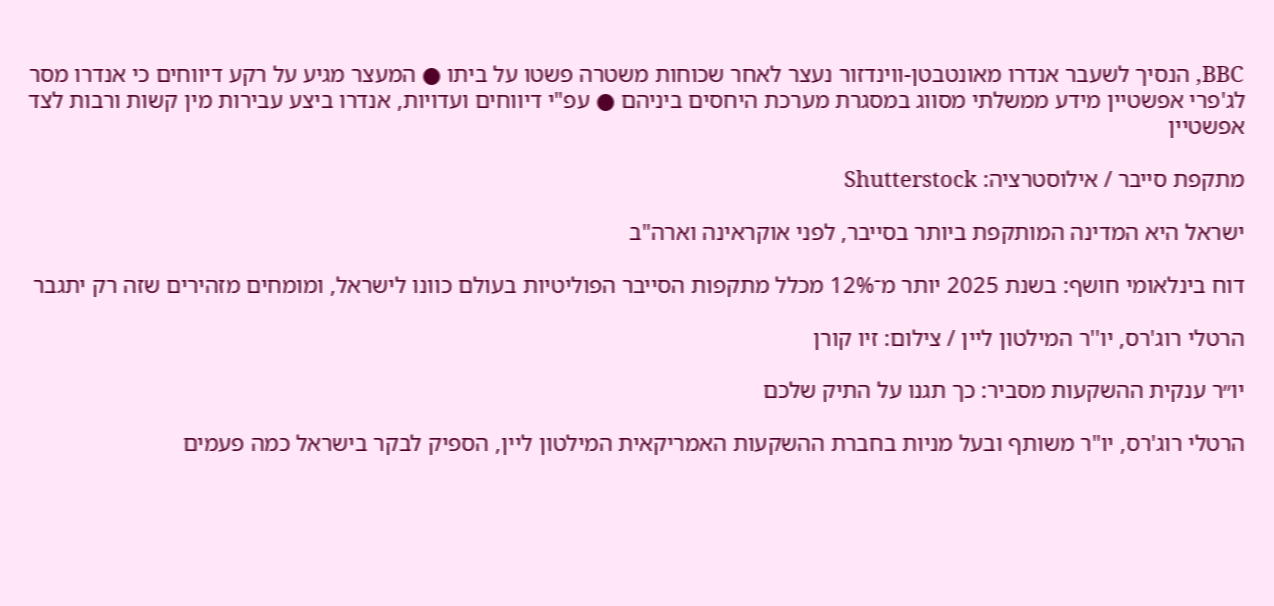BBC, הנסיך לשעבר אנדרו מאונטבטן-ווינדזור נעצר לאחר שכוחות משטרה פשטו על ביתו ● המעצר מגיע על רקע דיווחים כי אנדרו מסר לג'פרי אפשטיין מידע ממשלתי מסווג במסגרת מערכת היחסים ביניהם ● עפ"י דיווחים ועדויות, אנדרו ביצע עבירות מין קשות ורבות לצד אפשטיין

מתקפת סייבר / אילוסטרציה: Shutterstock

ישראל היא המדינה המותקפת ביותר בסייבר, לפני אוקראינה וארה"ב

דוח בינלאומי חושף: בשנת 2025 יותר מ־12% מכלל מתקפות הסייבר הפוליטיות בעולם כוונו לישראל, ומומחים מזהירים שזה רק יתגבר

הרטלי רוג'רס, יו''ר המילטון ליין / צילום: זיו קורן

יו״ר ענקית ההשקעות מסביר: כך תגנו על התיק שלכם

הרטלי רוג'רס, יו"ר משותף ובעל מניות בחברת ההשקעות האמריקאית המילטון ליין, הספיק לבקר בישראל כמה פעמים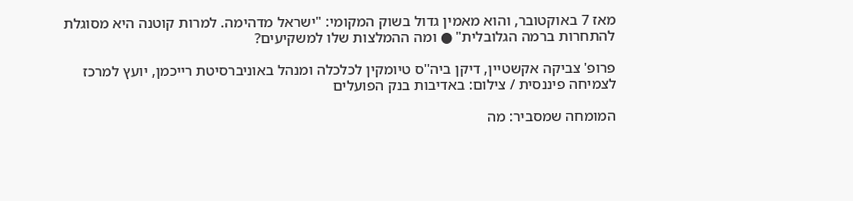מאז 7 באוקטובר, והוא מאמין גדול בשוק המקומי: "ישראל מדהימה. למרות קוטנה היא מסוגלת להתחרות ברמה הגלובלית" ● ומה ההמלצות שלו למשקיעים?

פרופ' צביקה אקשטיין, דיקן ביה''ס טיומקין לכלכלה ומנהל באוניברסיטת רייכמן, יועץ למרכז לצמיחה פיננסית / צילום: באדיבות בנק הפועלים

המומחה שמסביר: מה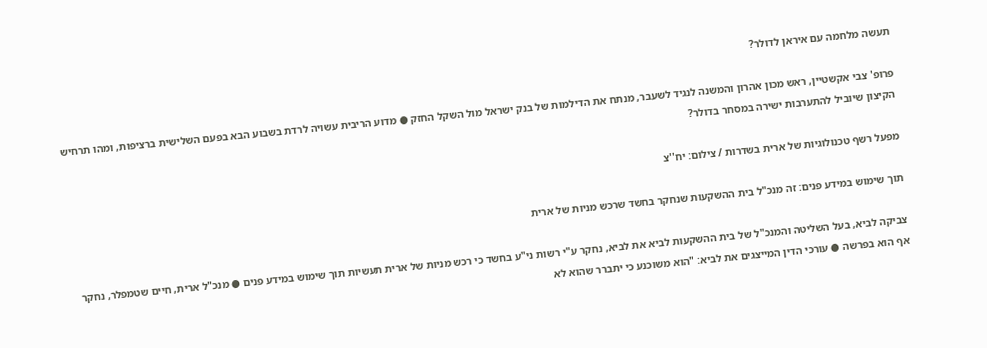תעשה מלחמה עם איראן לדולר?

פרופ' צבי אקשטיין, ראש מכון אהרון והמשנה לנגיד לשעבר, מנתח את הדילמות של בנק ישראל מול השקל החזק ● מדוע הריבית עשויה לרדת בשבוע הבא בפעם השלישית ברציפות, ומהו תרחיש הקיצון שיוביל להתערבות ישירה במסחר בדולר?

מפעל רשף טכנולוגיות של ארית בשדרות / צילום: יח''צ

תוך שימוש במידע פנים: זה מנכ"ל בית ההשקעות שנחקר בחשד שרכש מניות של ארית

צביקה לביא, בעל השליטה והמנכ"ל של בית ההשקעות לביא את לביא, נחקר ע"י רשות ני"ע בחשד כי רכש מניות של ארית תעשיות תוך שימוש במידע פנים ● מנכ"ל ארית, חיים שטמפלר, נחקר אף הוא בפרשה ● עורכי הדין המייצגים את לביא: "הוא משוכנע כי יתברר שהוא לא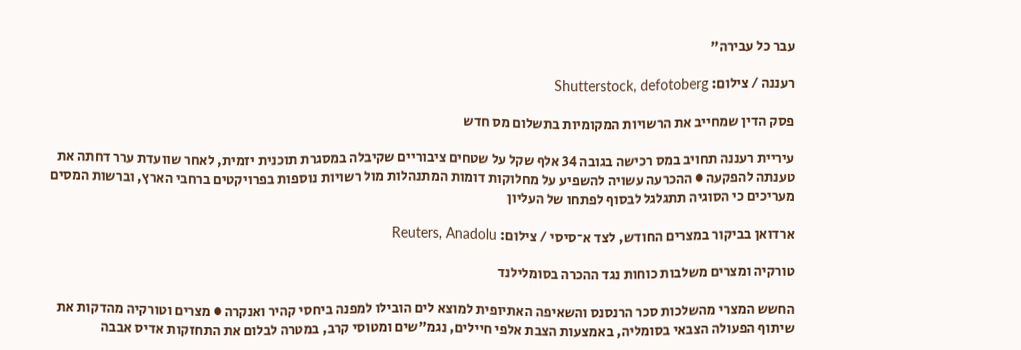עבר כל עבירה"

רעננה / צילום: Shutterstock, defotoberg

פסק הדין שמחייב את הרשויות המקומיות בתשלום מס חדש

עיריית רעננה תחויב במס רכישה בגובה 34 אלף שקל על שטחים ציבוריים שקיבלה במסגרת תוכנית יזמית, לאחר שוועדת ערר דחתה את טענתה להפקעה ● ההכרעה עשויה להשפיע על מחלוקות דומות המתנהלות מול רשויות נוספות בפרויקטים ברחבי הארץ, וברשות המסים מעריכים כי הסוגיה תתגלגל לבסוף לפתחו של העליון

ארדואן בביקור במצרים החודש, לצד א־סיסי / צילום: Reuters, Anadolu

טורקיה ומצרים משלבות כוחות נגד ההכרה בסומלילנד

החשש המצרי מהשלכות סכר הרנסנס והשאיפה האתיופית למוצא לים הובילו למפנה ביחסי קהיר ואנקרה ● מצרים וטורקיה מהדקות את שיתוף הפעולה הצבאי בסומליה, באמצעות הצבת אלפי חיילים, נגמ"שים ומטוסי קרב, במטרה לבלום את התחזקות אדיס אבבה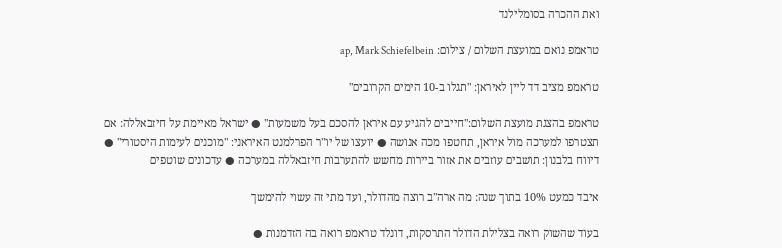ואת ההכרה בסומלילנד

טראמפ נואם במועצת השלום / צילום: ap, Mark Schiefelbein

טראמפ מציב דד ליין לאיראן: "תגלו ב-10 הימים הקרובים"

טראמפ בהצגת מועצת השלום:"חייבים להגיע עם איראן להסכם בעל משמעות" ● ישראל מאיימת על חיזבאללה: אם תצטרפו למערכה מול איראן, תחטפו מכה אנושה ● יועצו של יו"ר הפרלמנט האיראני: "מוכנים לעימות היסטורי" ● דיווח בלבנון: תושבים עוזבים את אזור ביירות מחשש להתערבות חיזבאללה במערכה ● עדכונים שוטפים

איבד כמעט 10% בתוך שנה: מה ארה"ב רוצה מהדולר, ועד מתי זה עשוי להימשך

בעוד שהשוק רואה בצלילת הדולר התרסקות, דונלד טראמפ רואה בה הזדמנות ●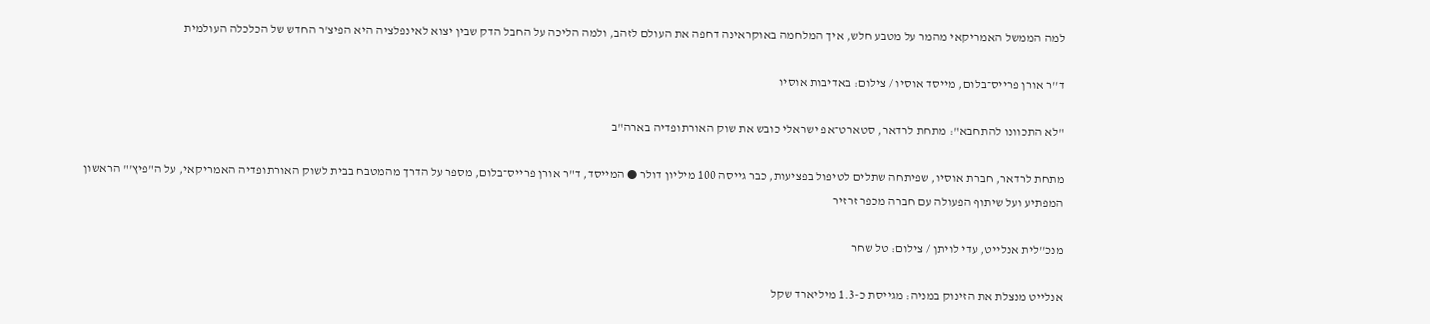למה הממשל האמריקאי מהמר על מטבע חלש, איך המלחמה באוקראינה דחפה את העולם לזהב, ולמה הליכה על החבל הדק שבין יצוא לאינפלציה היא הפיצ'ר החדש של הכלכלה העולמית

ד''ר אורן פרייס־בלום, מייסד אוסיו / צילום: באדיבות אוסיו

"לא התכוונו להתחבא": מתחת לרדאר, סטארט־אפ ישראלי כובש את שוק האורתופדיה בארה"ב

מתחת לרדאר, חברת אוסיו, שפיתחה שתלים לטיפול בפציעות, כבר גייסה 100 מיליון דולר ● המייסד, ד"ר אורן פרייס־בלום, מספר על הדרך מהמטבח בבית לשוק האורתופדיה האמריקאי, על ה"פיץ'" הראשון המפתיע ועל שיתוף הפעולה עם חברה מכפר זרזיר

מנכ''לית אנלייט, עדי לויתן / צילום: טל שחר

אנלייט מנצלת את הזינוק במניה: מגייסת כ-1.3 מיליארד שקל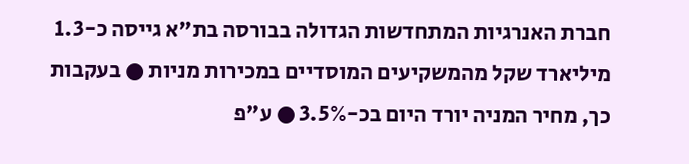חברת האנרגיות המתחדשות הגדולה בבורסה בת"א גייסה כ-1.3 מיליארד שקל מהמשקיעים המוסדיים במכירות מניות ● בעקבות כך, מחיר המניה יורד היום בכ-3.5% ● ע"פ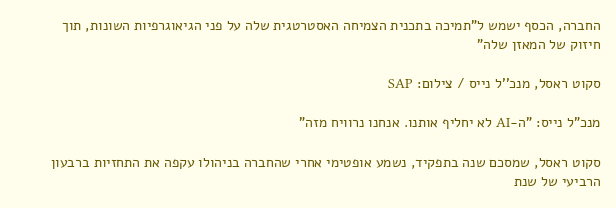החברה, הכסף ישמש ל"תמיכה בתכנית הצמיחה האסטרטגית שלה על פני הגיאוגרפיות השונות, תוך חיזוק של המאזן שלה"

סקוט ראסל, מנכ''ל נייס / צילום: SAP

מנכ"ל נייס: "ה-AI לא יחליף אותנו. אנחנו נרוויח מזה"

סקוט ראסל, שמסכם שנה בתפקיד, נשמע אופטימי אחרי שהחברה בניהולו עקפה את התחזיות ברבעון הרביעי של שנת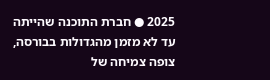2025 ● חברת התוכנה שהייתה עד לא מזמן מהגדולות בבורסה, צופה צמיחה של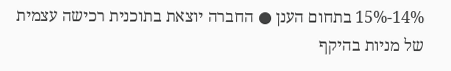14%-15% בתחום הענן ● החברה יוצאת בתוכנית רכישה עצמית של מניות בהיקף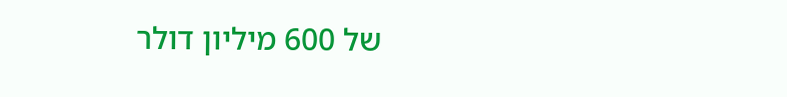של 600 מיליון דולר